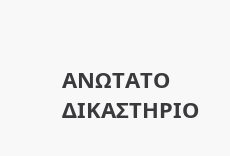ΑΝΩΤΑΤΟ ΔΙΚΑΣΤΗΡΙΟ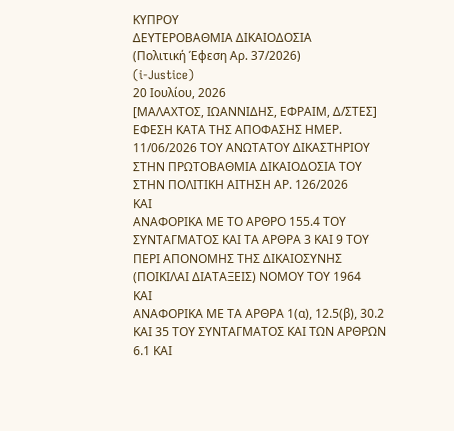ΚΥΠΡΟΥ
ΔΕΥΤΕΡΟΒΑΘΜΙΑ ΔΙΚΑΙΟΔΟΣΙΑ
(Πολιτική Έφεση Αρ. 37/2026)
(i-Justice)
20 Ιουλίου, 2026
[ΜΑΛΑΧΤΟΣ, ΙΩΑΝΝΙΔΗΣ, ΕΦΡΑΙΜ, Δ/ΣΤΕΣ]
ΕΦΕΣΗ ΚΑΤΑ ΤΗΣ ΑΠΟΦΑΣΗΣ HMΕΡ. 11/06/2026 ΤΟΥ ΑΝΩΤΑΤΟΥ ΔΙΚΑΣΤΗΡΙΟΥ ΣΤΗΝ ΠΡΩΤΟΒΑΘΜΙΑ ΔΙΚΑΙΟΔΟΣΙΑ ΤΟΥ ΣΤΗΝ ΠΟΛΙΤΙΚΗ ΑΙΤΗΣΗ ΑΡ. 126/2026
ΚΑΙ
ΑΝΑΦΟΡΙΚΑ ΜΕ ΤΟ ΑΡΘΡΟ 155.4 ΤΟΥ ΣΥΝΤΑΓΜΑΤΟΣ ΚΑΙ ΤΑ ΑΡΘΡΑ 3 ΚΑΙ 9 ΤΟΥ ΠΕΡΙ ΑΠΟΝΟΜΗΣ ΤΗΣ ΔΙΚΑΙΟΣΥΝΗΣ (ΠΟΙΚΙΛΑΙ ΔΙΑΤΑΞΕΙΣ) ΝΟΜΟΥ ΤΟΥ 1964
ΚΑΙ
ΑΝΑΦΟΡΙΚΑ ΜΕ ΤΑ ΑΡΘΡΑ 1(α), 12.5(β), 30.2 ΚΑΙ 35 ΤΟΥ ΣΥΝΤΑΓΜΑΤΟΣ ΚΑΙ ΤΩΝ ΑΡΘΡΩΝ 6.1 ΚΑΙ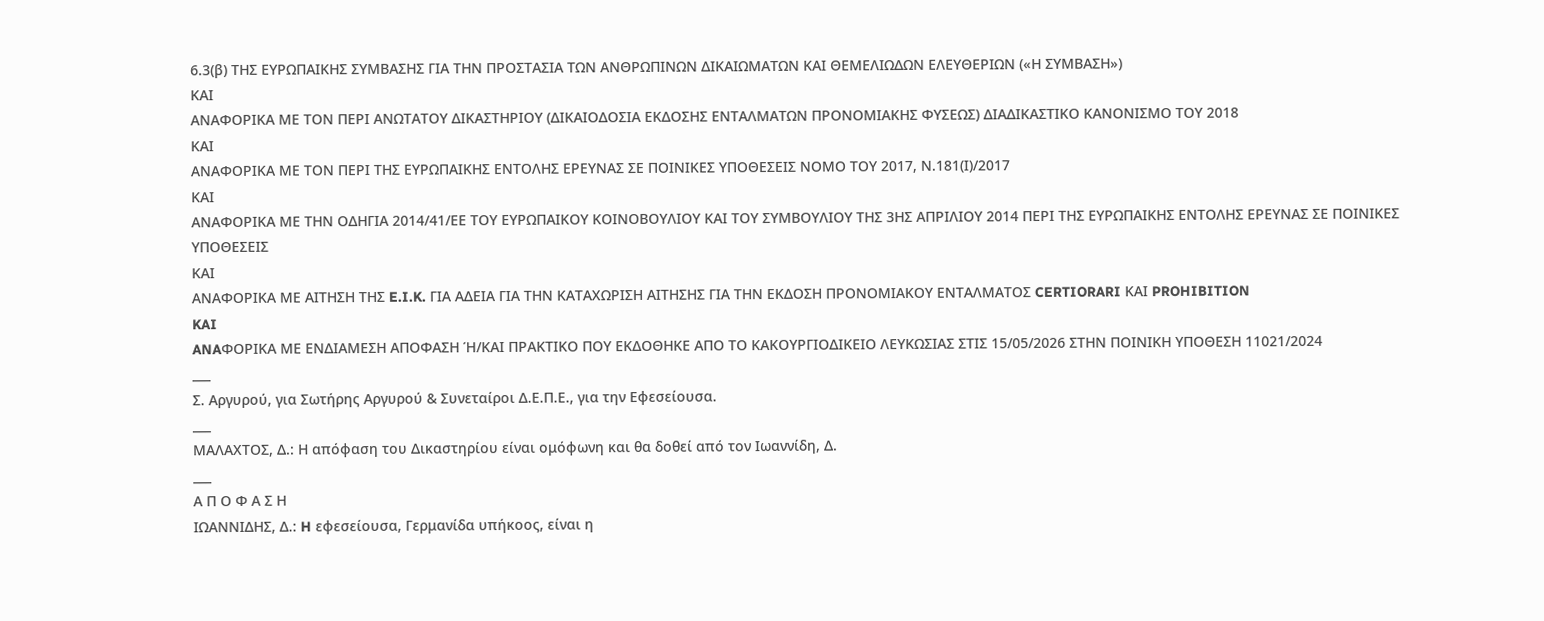6.3(β) ΤΗΣ ΕΥΡΩΠΑΙΚΗΣ ΣΥΜΒΑΣΗΣ ΓΙΑ ΤΗΝ ΠΡΟΣΤΑΣΙΑ ΤΩΝ ΑΝΘΡΩΠΙΝΩΝ ΔΙΚΑΙΩΜΑΤΩΝ ΚΑΙ ΘΕΜΕΛΙΩΔΩΝ ΕΛΕΥΘΕΡΙΩΝ («Η ΣΥΜΒΑΣΗ»)
ΚΑΙ
ΑΝΑΦΟΡΙΚΑ ΜΕ ΤΟΝ ΠΕΡΙ ΑΝΩΤΑΤΟΥ ΔΙΚΑΣΤΗΡΙΟΥ (ΔΙΚΑΙΟΔΟΣΙΑ ΕΚΔΟΣΗΣ ΕΝΤΑΛΜΑΤΩΝ ΠΡΟΝΟΜΙΑΚΗΣ ΦΥΣΕΩΣ) ΔΙΑΔΙΚΑΣΤΙΚΟ ΚΑΝΟΝΙΣΜΟ ΤΟΥ 2018
ΚΑΙ
ΑΝΑΦΟΡΙΚΑ ΜΕ ΤΟΝ ΠΕΡΙ ΤΗΣ ΕΥΡΩΠΑΙΚΗΣ ΕΝΤΟΛΗΣ ΕΡΕΥΝΑΣ ΣΕ ΠΟΙΝΙΚΕΣ ΥΠΟΘΕΣΕΙΣ ΝΟΜΟ ΤΟΥ 2017, Ν.181(Ι)/2017
ΚΑΙ
ΑΝΑΦΟΡΙΚΑ ΜΕ ΤΗΝ ΟΔΗΓΙΑ 2014/41/ΕΕ ΤΟΥ ΕΥΡΩΠΑΙΚΟΥ ΚΟΙΝΟΒΟΥΛΙΟΥ ΚΑΙ ΤΟΥ ΣΥΜΒΟΥΛΙΟΥ ΤΗΣ 3ΗΣ ΑΠΡΙΛΙΟΥ 2014 ΠΕΡΙ ΤΗΣ ΕΥΡΩΠΑΙΚΗΣ ΕΝΤΟΛΗΣ ΕΡΕΥΝΑΣ ΣΕ ΠΟΙΝΙΚΕΣ ΥΠΟΘΕΣΕΙΣ
ΚΑΙ
ΑΝΑΦΟΡΙΚΑ ΜΕ ΑΙΤΗΣΗ ΤΗΣ E.I.K. ΓΙΑ ΑΔΕΙΑ ΓΙΑ ΤΗΝ ΚΑΤΑΧΩΡΙΣΗ ΑΙΤΗΣΗΣ ΓΙΑ ΤΗΝ ΕΚΔΟΣΗ ΠΡΟΝΟΜΙΑΚΟΥ ΕΝΤΑΛΜΑΤΟΣ CERTIORARI ΚΑΙ PROHIBITION
KAI
ANAΦΟΡΙΚΑ ΜΕ ΕΝΔΙΑΜΕΣΗ ΑΠΟΦΑΣΗ Ή/ΚΑΙ ΠΡΑΚΤΙΚΟ ΠΟΥ ΕΚΔΟΘΗΚΕ ΑΠΟ ΤΟ ΚΑΚΟΥΡΓΙΟΔΙΚΕΙΟ ΛΕΥΚΩΣΙΑΣ ΣΤΙΣ 15/05/2026 ΣΤΗΝ ΠΟΙΝΙΚΗ ΥΠΟΘΕΣΗ 11021/2024
___
Σ. Αργυρού, για Σωτήρης Αργυρού & Συνεταίροι Δ.Ε.Π.Ε., για την Εφεσείουσα.
___
ΜΑΛΑΧΤΟΣ, Δ.: Η απόφαση του Δικαστηρίου είναι ομόφωνη και θα δοθεί από τον Ιωαννίδη, Δ.
___
Α Π Ο Φ Α Σ Η
ΙΩΑΝΝΙΔΗΣ, Δ.: H εφεσείουσα, Γερμανίδα υπήκοος, είναι η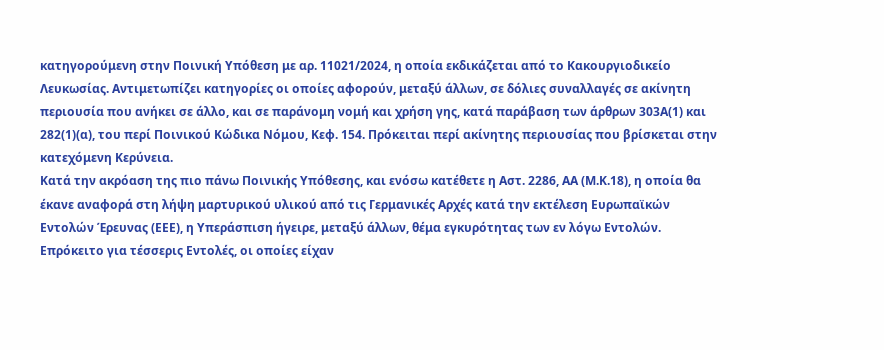κατηγορούμενη στην Ποινική Υπόθεση με αρ. 11021/2024, η οποία εκδικάζεται από το Κακουργιοδικείο Λευκωσίας. Αντιμετωπίζει κατηγορίες οι οποίες αφορούν, μεταξύ άλλων, σε δόλιες συναλλαγές σε ακίνητη περιουσία που ανήκει σε άλλο, και σε παράνομη νομή και χρήση γης, κατά παράβαση των άρθρων 303Α(1) και 282(1)(α), του περί Ποινικού Κώδικα Νόμου, Κεφ. 154. Πρόκειται περί ακίνητης περιουσίας που βρίσκεται στην κατεχόμενη Κερύνεια.
Κατά την ακρόαση της πιο πάνω Ποινικής Υπόθεσης, και ενόσω κατέθετε η Αστ. 2286, ΑΑ (Μ.Κ.18), η οποία θα έκανε αναφορά στη λήψη μαρτυρικού υλικού από τις Γερμανικές Αρχές κατά την εκτέλεση Ευρωπαϊκών Εντολών Έρευνας (ΕΕΕ), η Υπεράσπιση ήγειρε, μεταξύ άλλων, θέμα εγκυρότητας των εν λόγω Εντολών. Επρόκειτο για τέσσερις Εντολές, οι οποίες είχαν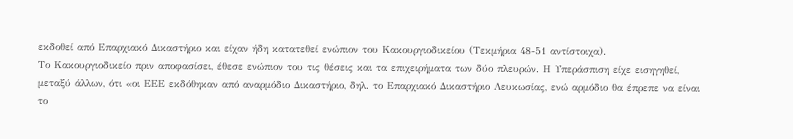εκδοθεί από Επαρχιακό Δικαστήριο και είχαν ήδη κατατεθεί ενώπιον του Κακουργιοδικείου (Τεκμήρια 48-51 αντίστοιχα).
Το Κακουργιοδικείο πριν αποφασίσει, έθεσε ενώπιον του τις θέσεις και τα επιχειρήματα των δύο πλευρών. Η Υπεράσπιση είχε εισηγηθεί, μεταξύ άλλων, ότι «οι ΕΕΕ εκδόθηκαν από αναρμόδιο Δικαστήριο, δηλ. το Επαρχιακό Δικαστήριο Λευκωσίας, ενώ αρμόδιο θα έπρεπε να είναι το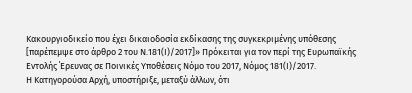Κακουργιοδικείο που έχει δικαιοδοσία εκδίκασης της συγκεκριμένης υπόθεσης [παρέπεμψε στο άρθρο 2 του Ν.181(Ι)/2017]» Πρόκειται για τον περί της Ευρωπαϊκής Εντολής ΄Ερευνας σε Ποινικές Υποθέσεις Νόμο του 2017, Νόμος 181(Ι)/2017.
Η Κατηγορούσα Αρχή, υποστήριξε, μεταξύ άλλων, ότι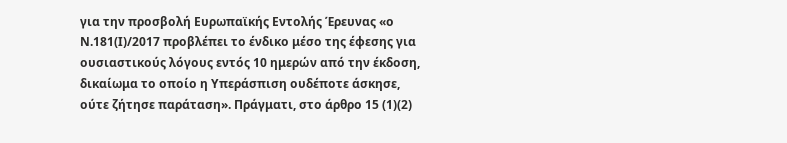για την προσβολή Ευρωπαϊκής Εντολής Έρευνας «ο Ν.181(Ι)/2017 προβλέπει το ένδικο μέσο της έφεσης για ουσιαστικούς λόγους εντός 10 ημερών από την έκδοση, δικαίωμα το οποίο η Υπεράσπιση ουδέποτε άσκησε, ούτε ζήτησε παράταση». Πράγματι, στο άρθρο 15 (1)(2)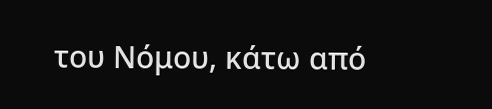του Νόμου, κάτω από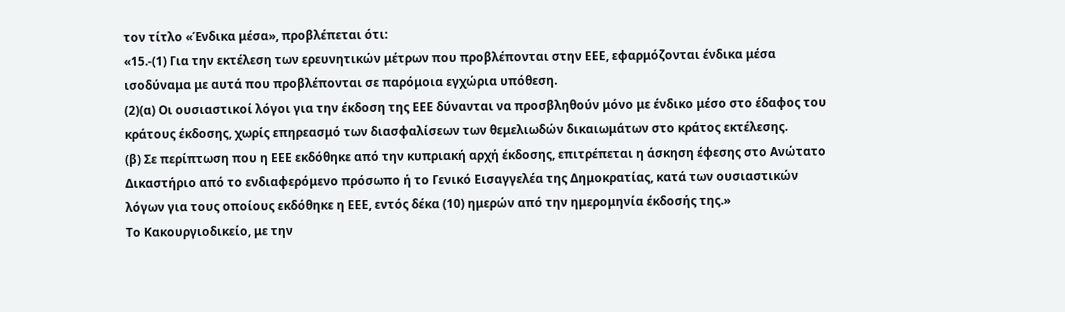τον τίτλο «Ένδικα μέσα», προβλέπεται ότι:
«15.-(1) Για την εκτέλεση των ερευνητικών μέτρων που προβλέπονται στην ΕΕΕ, εφαρμόζονται ένδικα μέσα ισοδύναμα με αυτά που προβλέπονται σε παρόμοια εγχώρια υπόθεση.
(2)(α) Οι ουσιαστικοί λόγοι για την έκδοση της ΕΕΕ δύνανται να προσβληθούν μόνο με ένδικο μέσο στο έδαφος του κράτους έκδοσης, χωρίς επηρεασμό των διασφαλίσεων των θεμελιωδών δικαιωμάτων στο κράτος εκτέλεσης.
(β) Σε περίπτωση που η ΕΕΕ εκδόθηκε από την κυπριακή αρχή έκδοσης, επιτρέπεται η άσκηση έφεσης στο Ανώτατο Δικαστήριο από το ενδιαφερόμενο πρόσωπο ή το Γενικό Εισαγγελέα της Δημοκρατίας, κατά των ουσιαστικών λόγων για τους οποίους εκδόθηκε η ΕΕΕ, εντός δέκα (10) ημερών από την ημερομηνία έκδοσής της.»
Το Κακουργιοδικείο, με την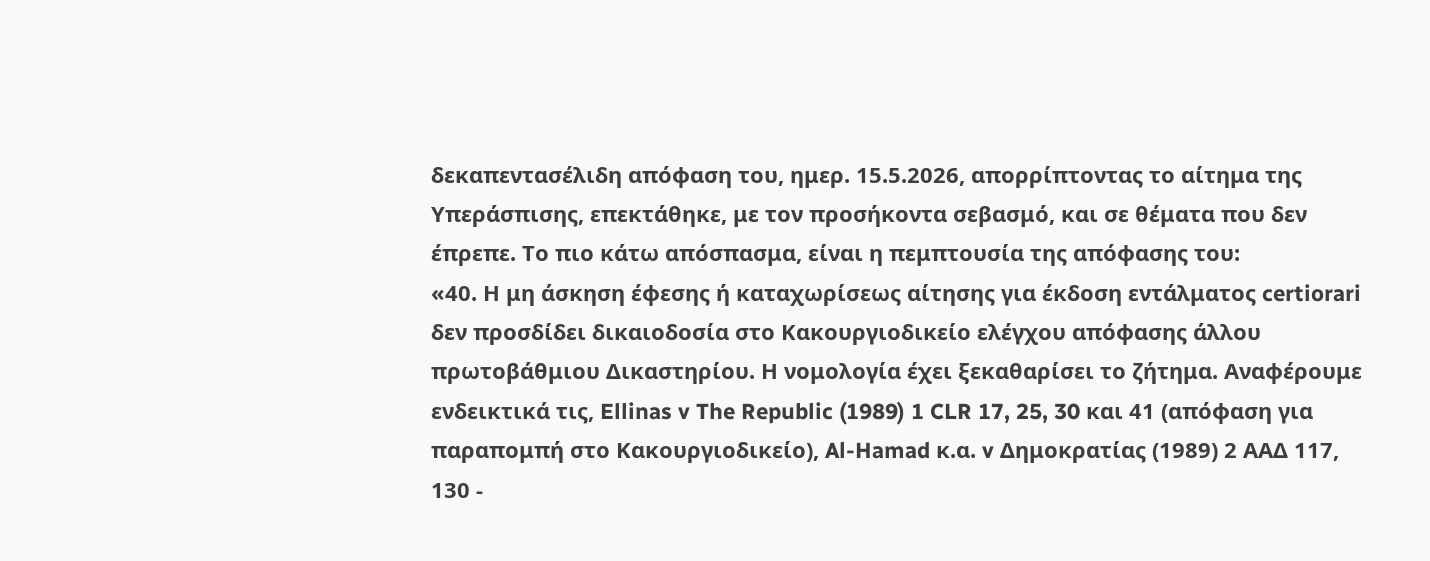δεκαπεντασέλιδη απόφαση του, ημερ. 15.5.2026, απορρίπτοντας το αίτημα της Υπεράσπισης, επεκτάθηκε, με τον προσήκοντα σεβασμό, και σε θέματα που δεν έπρεπε. Το πιο κάτω απόσπασμα, είναι η πεμπτουσία της απόφασης του:
«40. Η μη άσκηση έφεσης ή καταχωρίσεως αίτησης για έκδοση εντάλματος certiorari δεν προσδίδει δικαιοδοσία στο Κακουργιοδικείο ελέγχου απόφασης άλλου πρωτοβάθμιου Δικαστηρίου. Η νομολογία έχει ξεκαθαρίσει το ζήτημα. Αναφέρουμε ενδεικτικά τις, Ellinas v The Republic (1989) 1 CLR 17, 25, 30 και 41 (απόφαση για παραπομπή στο Κακουργιοδικείο), Al-Hamad κ.α. v Δημοκρατίας (1989) 2 ΑΑΔ 117, 130 -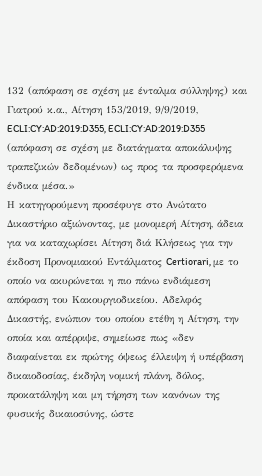132 (απόφαση σε σχέση με ένταλμα σύλληψης) και Γιατρού κ.α., Αίτηση 153/2019, 9/9/2019, ECLI:CY:AD:2019:D355, ECLI:CY:AD:2019:D355 (απόφαση σε σχέση με διατάγματα αποκάλυψης τραπεζικών δεδομένων) ως προς τα προσφερόμενα ένδικα μέσα.»
Η κατηγορούμενη προσέφυγε στο Ανώτατο Δικαστήριο αξιώνοντας, με μονομερή Αίτηση, άδεια για να καταχωρίσει Αίτηση διά Κλήσεως για την έκδοση Προνομιακού Εντάλματος Certiorari, με το οποίο να ακυρώνεται η πιο πάνω ενδιάμεση απόφαση του Κακουργιοδικείου. Αδελφός Δικαστής, ενώπιον του οποίου ετέθη η Αίτηση, την οποία και απέρριψε, σημείωσε πως «δεν διαφαίνεται εκ πρώτης όψεως έλλειψη ή υπέρβαση δικαιοδοσίας, έκδηλη νομική πλάνη, δόλος, προκατάληψη και μη τήρηση των κανόνων της φυσικής δικαιοσύνης, ώστε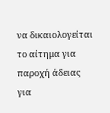να δικαιολογείται το αίτημα για παροχή άδειας για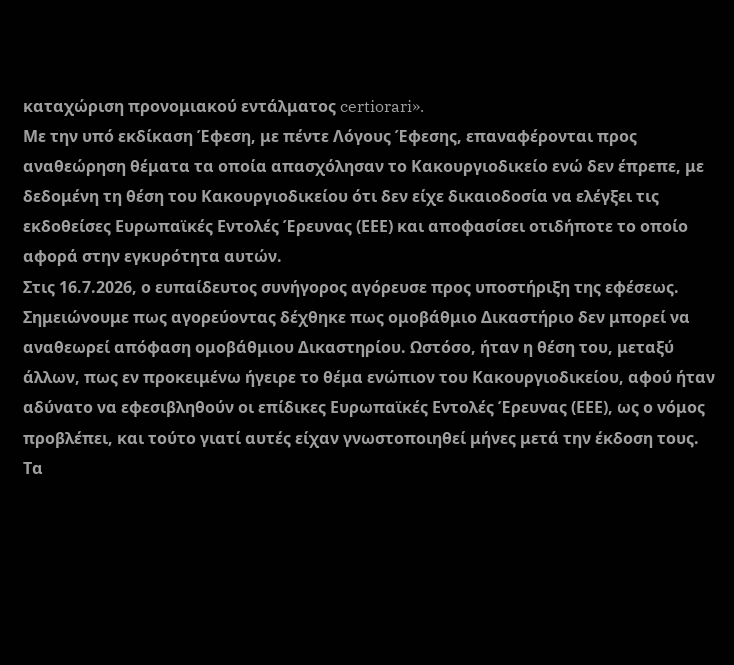καταχώριση προνομιακού εντάλματος certiorari».
Με την υπό εκδίκαση Έφεση, με πέντε Λόγους Έφεσης, επαναφέρονται προς αναθεώρηση θέματα τα οποία απασχόλησαν το Κακουργιοδικείο ενώ δεν έπρεπε, με δεδομένη τη θέση του Κακουργιοδικείου ότι δεν είχε δικαιοδοσία να ελέγξει τις εκδοθείσες Ευρωπαϊκές Εντολές Έρευνας (ΕΕΕ) και αποφασίσει οτιδήποτε το οποίο αφορά στην εγκυρότητα αυτών.
Στις 16.7.2026, ο ευπαίδευτος συνήγορος αγόρευσε προς υποστήριξη της εφέσεως. Σημειώνουμε πως αγορεύοντας δέχθηκε πως ομοβάθμιο Δικαστήριο δεν μπορεί να αναθεωρεί απόφαση ομοβάθμιου Δικαστηρίου. Ωστόσο, ήταν η θέση του, μεταξύ άλλων, πως εν προκειμένω ήγειρε το θέμα ενώπιον του Κακουργιοδικείου, αφού ήταν αδύνατο να εφεσιβληθούν οι επίδικες Ευρωπαϊκές Εντολές Έρευνας (ΕΕΕ), ως ο νόμος προβλέπει, και τούτο γιατί αυτές είχαν γνωστοποιηθεί μήνες μετά την έκδοση τους.
Τα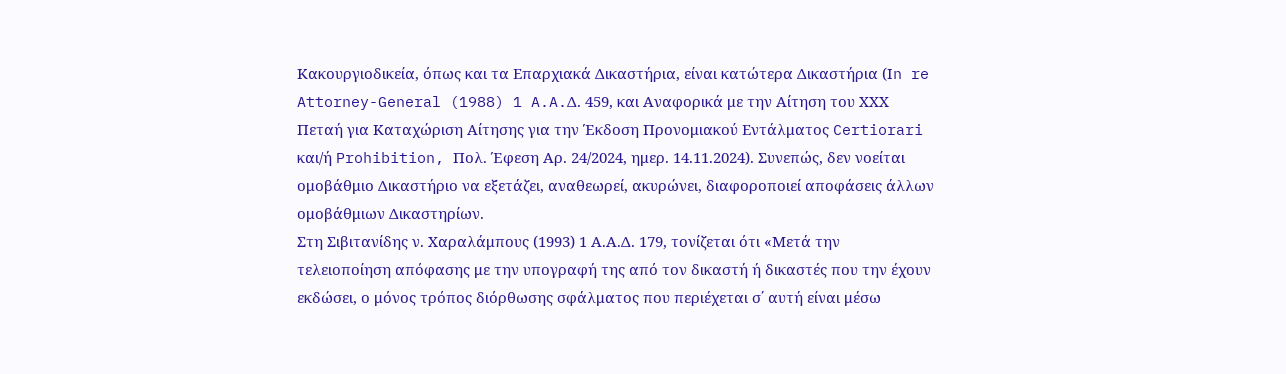Κακουργιοδικεία, όπως και τα Επαρχιακά Δικαστήρια, είναι κατώτερα Δικαστήρια (Ιn re Attorney-General (1988) 1 A.A.Δ. 459, και Αναφορικά με την Αίτηση του ΧΧΧ Πεταή για Καταχώριση Αίτησης για την Έκδοση Προνομιακού Εντάλματος Certiorari και/ή Prohibition, Πολ. Έφεση Αρ. 24/2024, ημερ. 14.11.2024). Συνεπώς, δεν νοείται ομοβάθμιο Δικαστήριο να εξετάζει, αναθεωρεί, ακυρώνει, διαφοροποιεί αποφάσεις άλλων ομοβάθμιων Δικαστηρίων.
Στη Σιβιτανίδης ν. Χαραλάμπους (1993) 1 Α.Α.Δ. 179, τονίζεται ότι «Μετά την τελειοποίηση απόφασης με την υπογραφή της από τον δικαστή ή δικαστές που την έχουν εκδώσει, ο μόνος τρόπος διόρθωσης σφάλματος που περιέχεται σ΄ αυτή είναι μέσω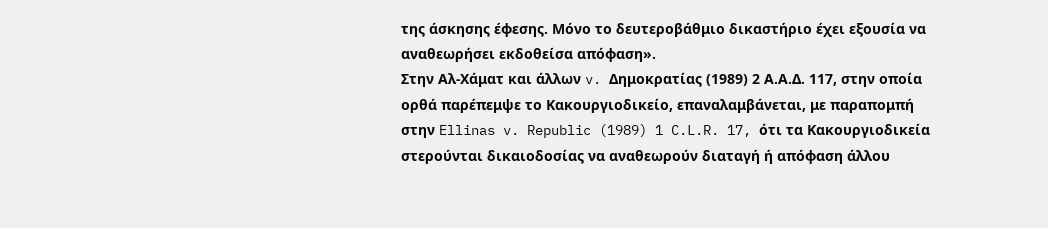της άσκησης έφεσης. Μόνο το δευτεροβάθμιο δικαστήριο έχει εξουσία να αναθεωρήσει εκδοθείσα απόφαση».
Στην Αλ-Χάματ και άλλων v. Δημοκρατίας (1989) 2 Α.Α.Δ. 117, στην οποία ορθά παρέπεμψε το Κακουργιοδικείο, επαναλαμβάνεται, με παραπομπή στην Ellinas v. Republic (1989) 1 C.L.R. 17, ότι τα Κακουργιοδικεία στερούνται δικαιοδοσίας να αναθεωρούν διαταγή ή απόφαση άλλου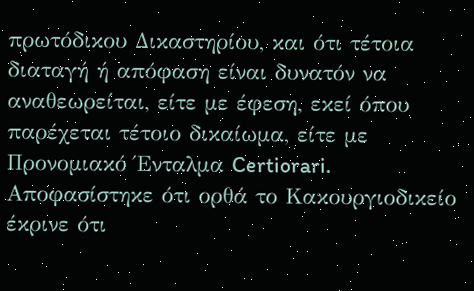πρωτόδικου Δικαστηρίου, και ότι τέτοια διαταγή ή απόφαση είναι δυνατόν να αναθεωρείται, είτε με έφεση, εκεί όπου παρέχεται τέτοιο δικαίωμα, είτε με Προνομιακό Ένταλμα Certiorari. Αποφασίστηκε ότι ορθά το Κακουργιοδικείο έκρινε ότι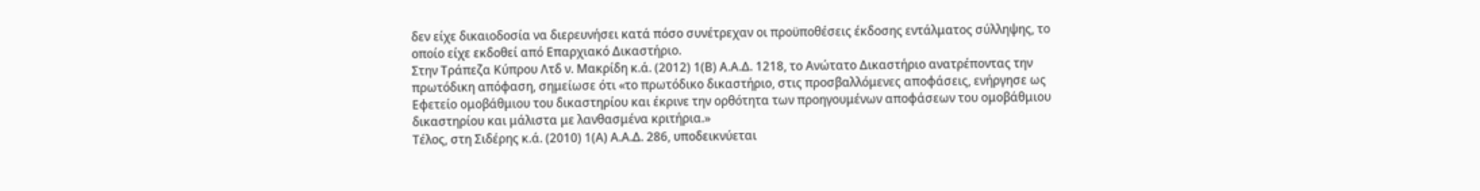δεν είχε δικαιοδοσία να διερευνήσει κατά πόσο συνέτρεχαν οι προϋποθέσεις έκδοσης εντάλματος σύλληψης, το οποίο είχε εκδοθεί από Επαρχιακό Δικαστήριο.
Στην Τράπεζα Κύπρου Λτδ ν. Μακρίδη κ.ά. (2012) 1(Β) Α.Α.Δ. 1218, το Ανώτατο Δικαστήριο ανατρέποντας την πρωτόδικη απόφαση, σημείωσε ότι «το πρωτόδικο δικαστήριο, στις προσβαλλόμενες αποφάσεις, ενήργησε ως Εφετείο ομοβάθμιου του δικαστηρίου και έκρινε την ορθότητα των προηγουμένων αποφάσεων του ομοβάθμιου δικαστηρίου και μάλιστα με λανθασμένα κριτήρια.»
Τέλος, στη Σιδέρης κ.ά. (2010) 1(Α) Α.Α.Δ. 286, υποδεικνύεται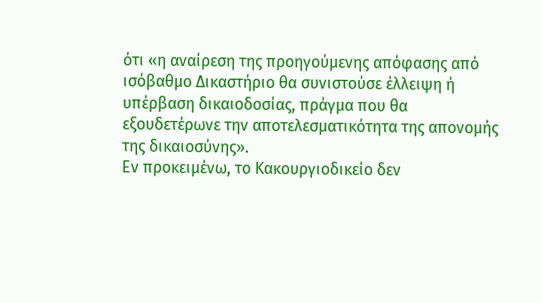ότι «η αναίρεση της προηγούμενης απόφασης από ισόβαθμο Δικαστήριο θα συνιστούσε έλλειψη ή υπέρβαση δικαιοδοσίας, πράγμα που θα εξουδετέρωνε την αποτελεσματικότητα της απονομής της δικαιοσύνης».
Εν προκειμένω, το Κακουργιοδικείο δεν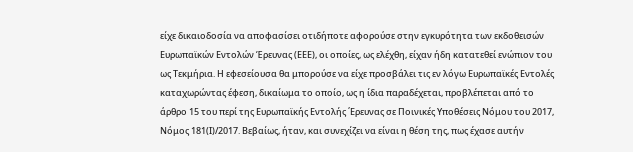είχε δικαιοδοσία να αποφασίσει οτιδήποτε αφορούσε στην εγκυρότητα των εκδοθεισών Ευρωπαϊκών Εντολών Έρευνας (ΕΕΕ), οι οποίες, ως ελέχθη, είχαν ήδη κατατεθεί ενώπιον του ως Τεκμήρια. Η εφεσείουσα θα μπορούσε να είχε προσβάλει τις εν λόγω Ευρωπαϊκές Εντολές καταχωρώντας έφεση, δικαίωμα το οποίο, ως η ίδια παραδέχεται, προβλέπεται από το άρθρο 15 του περί της Ευρωπαϊκής Εντολής ΄Ερευνας σε Ποινικές Υποθέσεις Νόμου του 2017, Νόμος 181(Ι)/2017. Βεβαίως, ήταν, και συνεχίζει να είναι η θέση της, πως έχασε αυτήν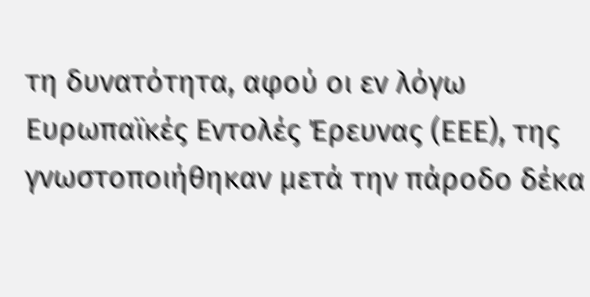τη δυνατότητα, αφού οι εν λόγω Ευρωπαϊκές Εντολές Έρευνας (ΕΕΕ), της γνωστοποιήθηκαν μετά την πάροδο δέκα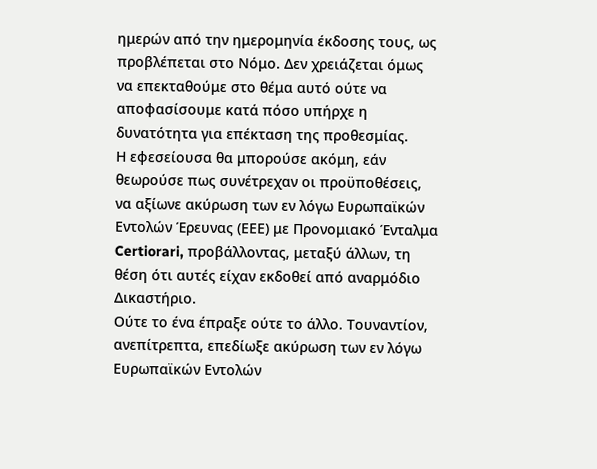ημερών από την ημερομηνία έκδοσης τους, ως προβλέπεται στο Νόμο. Δεν χρειάζεται όμως να επεκταθούμε στο θέμα αυτό ούτε να αποφασίσουμε κατά πόσο υπήρχε η δυνατότητα για επέκταση της προθεσμίας.
Η εφεσείουσα θα μπορούσε ακόμη, εάν θεωρούσε πως συνέτρεχαν οι προϋποθέσεις, να αξίωνε ακύρωση των εν λόγω Ευρωπαϊκών Εντολών Έρευνας (ΕΕΕ) με Προνομιακό Ένταλμα Certiorari, προβάλλοντας, μεταξύ άλλων, τη θέση ότι αυτές είχαν εκδοθεί από αναρμόδιο Δικαστήριο.
Ούτε το ένα έπραξε ούτε το άλλο. Τουναντίον, ανεπίτρεπτα, επεδίωξε ακύρωση των εν λόγω Ευρωπαϊκών Εντολών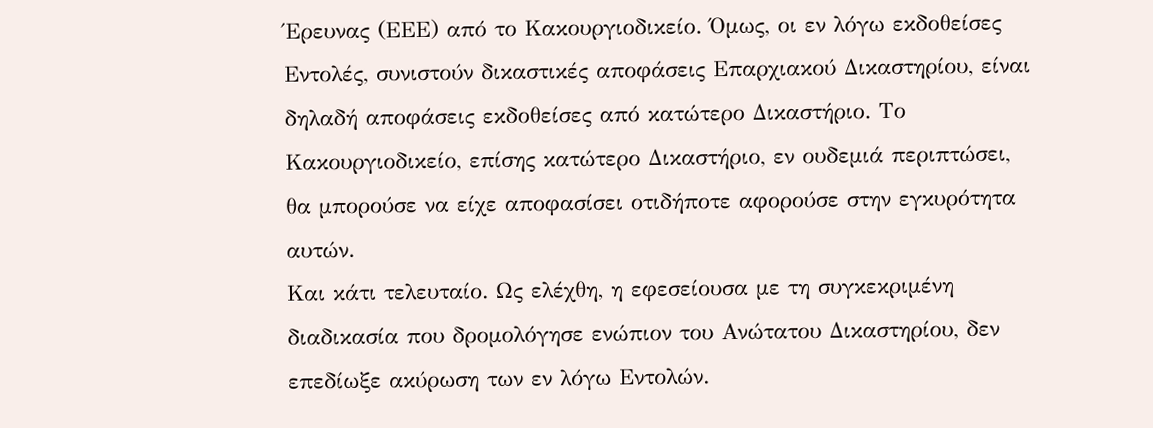Έρευνας (ΕΕΕ) από το Κακουργιοδικείο. Όμως, οι εν λόγω εκδοθείσες Εντολές, συνιστούν δικαστικές αποφάσεις Επαρχιακού Δικαστηρίου, είναι δηλαδή αποφάσεις εκδοθείσες από κατώτερο Δικαστήριο. Το Κακουργιοδικείο, επίσης κατώτερο Δικαστήριο, εν ουδεμιά περιπτώσει, θα μπορούσε να είχε αποφασίσει οτιδήποτε αφορούσε στην εγκυρότητα αυτών.
Και κάτι τελευταίο. Ως ελέχθη, η εφεσείουσα με τη συγκεκριμένη διαδικασία που δρομολόγησε ενώπιον του Ανώτατου Δικαστηρίου, δεν επεδίωξε ακύρωση των εν λόγω Εντολών.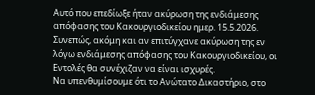Αυτό που επεδίωξε ήταν ακύρωση της ενδιάμεσης απόφασης του Κακουργιοδικείου ημερ. 15.5.2026. Συνεπώς, ακόμη και αν επιτύγχανε ακύρωση της εν λόγω ενδιάμεσης απόφασης του Κακουργιοδικείου, οι Εντολές θα συνέχιζαν να είναι ισχυρές.
Να υπενθυμίσουμε ότι το Ανώτατο Δικαστήριο, στο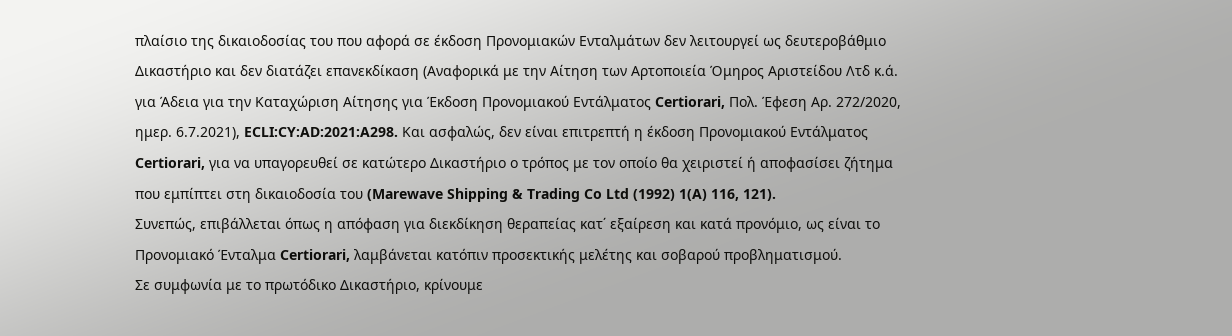πλαίσιο της δικαιοδοσίας του που αφορά σε έκδοση Προνομιακών Ενταλμάτων δεν λειτουργεί ως δευτεροβάθμιο Δικαστήριο και δεν διατάζει επανεκδίκαση (Αναφορικά με την Αίτηση των Αρτοποιεία Όμηρος Αριστείδου Λτδ κ.ά. για Άδεια για την Καταχώριση Αίτησης για Έκδοση Προνομιακού Εντάλματος Certiorari, Πολ. Έφεση Αρ. 272/2020, ημερ. 6.7.2021), ECLI:CY:AD:2021:A298. Και ασφαλώς, δεν είναι επιτρεπτή η έκδοση Προνομιακού Εντάλματος Certiorari, για να υπαγορευθεί σε κατώτερο Δικαστήριο ο τρόπος με τον οποίο θα χειριστεί ή αποφασίσει ζήτημα που εμπίπτει στη δικαιοδοσία του (Marewave Shipping & Trading Co Ltd (1992) 1(A) 116, 121).
Συνεπώς, επιβάλλεται όπως η απόφαση για διεκδίκηση θεραπείας κατ΄ εξαίρεση και κατά προνόμιο, ως είναι το Προνομιακό Ένταλμα Certiorari, λαμβάνεται κατόπιν προσεκτικής μελέτης και σοβαρού προβληματισμού.
Σε συμφωνία με το πρωτόδικο Δικαστήριο, κρίνουμε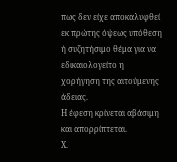πως δεν είχε αποκαλυφθεί εκ πρώτης όψεως υπόθεση ή συζητήσιμο θέμα για να εδικαιολογείτο η χορήγηση της αιτούμενης άδειας.
Η έφεση κρίνεται αβάσιμη και απορρίπτεται.
Χ.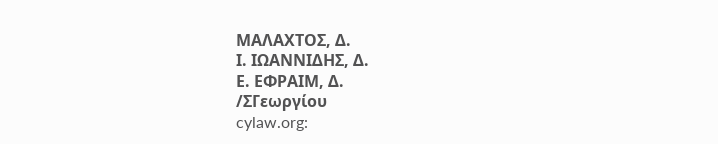ΜΑΛΑΧΤΟΣ, Δ.
Ι. ΙΩΑΝΝΙΔΗΣ, Δ.
Ε. ΕΦΡΑΙΜ, Δ.
/ΣΓεωργίου
cylaw.org: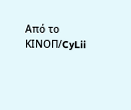Από το ΚΙΝOΠ/CyLii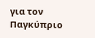για τον Παγκύπριο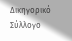Δικηγορικό Σύλλογο